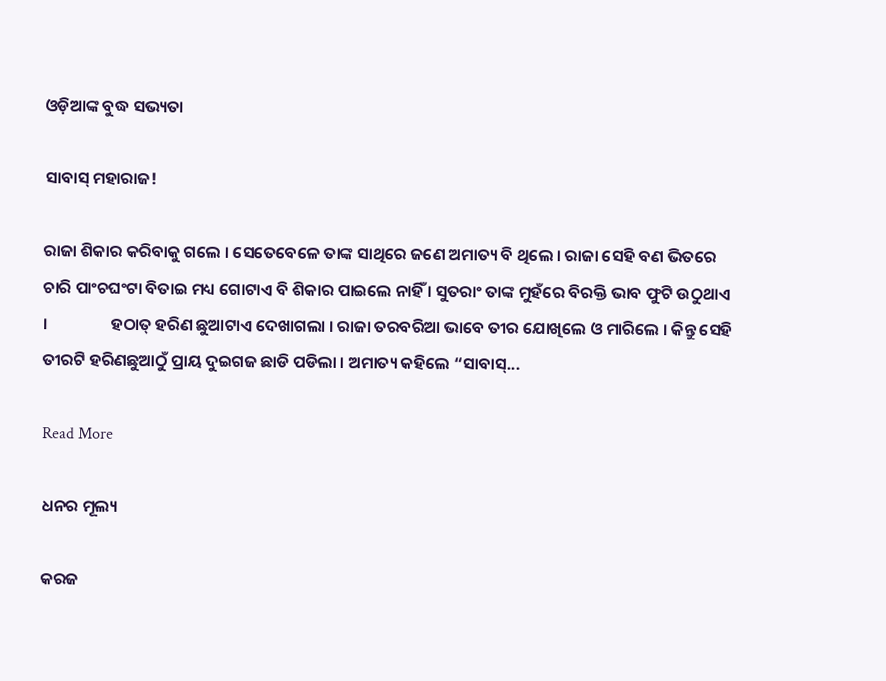ଓଡ଼ିଆଙ୍କ ବୁଦ୍ଧ ସଭ୍ୟତା

ସାବାସ୍ ମହାରାଜ!

ରାଜା ଶିକାର କରିବାକୁ ଗଲେ । ସେତେବେଳେ ତାଙ୍କ ସାଥିରେ ଜଣେ ଅମାତ୍ୟ ବି ଥିଲେ । ରାଜା ସେହି ବଣ ଭିତରେ ଚାରି ପାଂଚଘଂଟା ବିତାଇ ମଧ୍ୟ ଗୋଟାଏ ବି ଶିକାର ପାଇଲେ ନାହିଁ । ସୁତରାଂ ତାଙ୍କ ମୁହଁରେ ବିରକ୍ତି ଭାବ ଫୁଟି ଉଠୁଥାଏ ।                 ହଠାତ୍ ହରିଣ ଛୁଆଟାଏ ଦେଖାଗଲା । ରାଜା ତରବରିଆ ଭାବେ ତୀର ଯୋଖିଲେ ଓ ମାରିଲେ । କିନ୍ତୁ ସେହି ତୀରଟି ହରିଣଛୁଆଠୁଁ ପ୍ରାୟ ଦୁଇଗଜ ଛାଡି ପଡିଲା । ଅମାତ୍ୟ କହିଲେ “ସାବାସ୍...

Read More

ଧନର ମୂଲ୍ୟ

କରଜ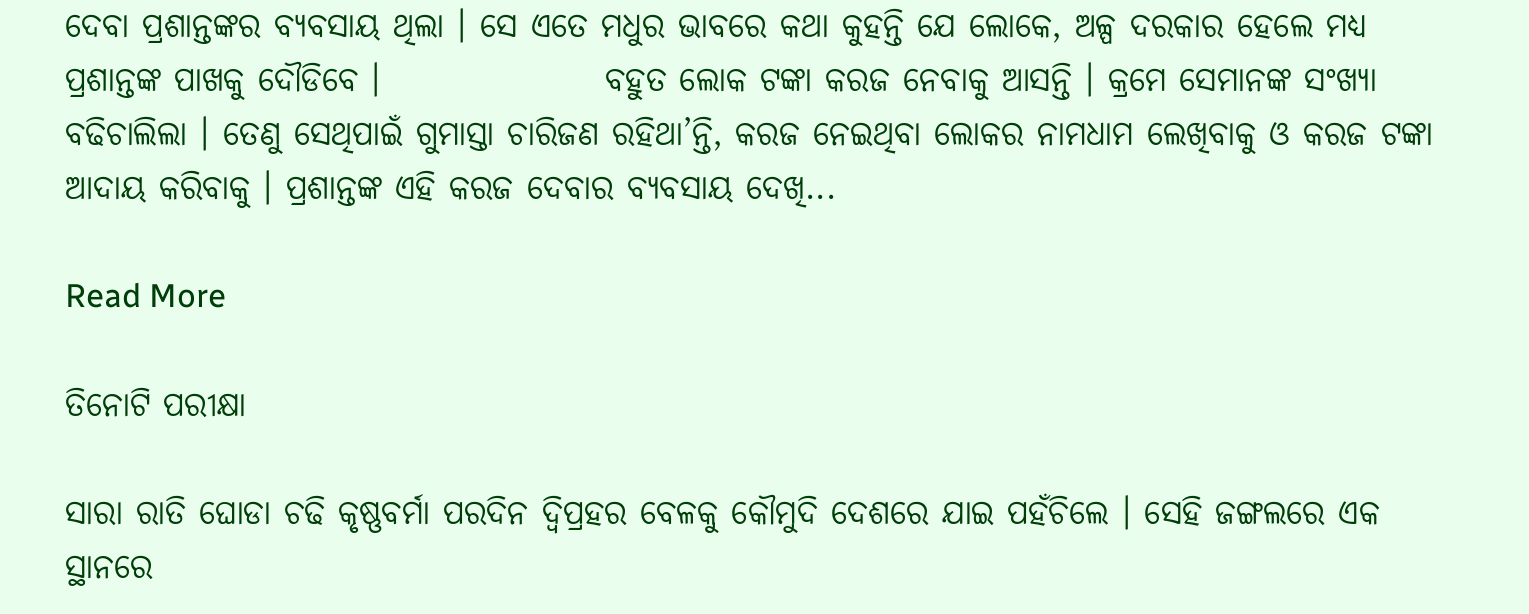ଦେବା ପ୍ରଶାନ୍ତଙ୍କର ବ୍ୟବସାୟ ଥିଲା । ସେ ଏତେ ମଧୁର ଭାବରେ କଥା କୁହନ୍ତି ଯେ ଲୋକେ, ଅଳ୍ପ ଦରକାର ହେଲେ ମଧ୍ୟ ପ୍ରଶାନ୍ତଙ୍କ ପାଖକୁ ଦୌଡିବେ ।                 ବହୁତ ଲୋକ ଟଙ୍କା କରଜ ନେବାକୁ ଆସନ୍ତି । କ୍ରମେ ସେମାନଙ୍କ ସଂଖ୍ୟା ବଢିଚାଲିଲା । ତେଣୁ ସେଥିପାଇଁ ଗୁମାସ୍ତା ଚାରିଜଣ ରହିଥା’ନ୍ତି, କରଜ ନେଇଥିବା ଲୋକର ନାମଧାମ ଲେଖିବାକୁ ଓ କରଜ ଟଙ୍କା ଆଦାୟ କରିବାକୁ । ପ୍ରଶାନ୍ତଙ୍କ ଏହି କରଜ ଦେବାର ବ୍ୟବସାୟ ଦେଖି...

Read More

ତିନୋଟି ପରୀକ୍ଷା

ସାରା ରାତି ଘୋଡା ଚଢି କୃଷ୍ଣବର୍ମା ପରଦିନ ଦ୍ୱିପ୍ରହର ବେଳକୁ କୌମୁଦି ଦେଶରେ ଯାଇ ପହଁଚିଲେ । ସେହି ଜଙ୍ଗଲରେ ଏକ ସ୍ଥାନରେ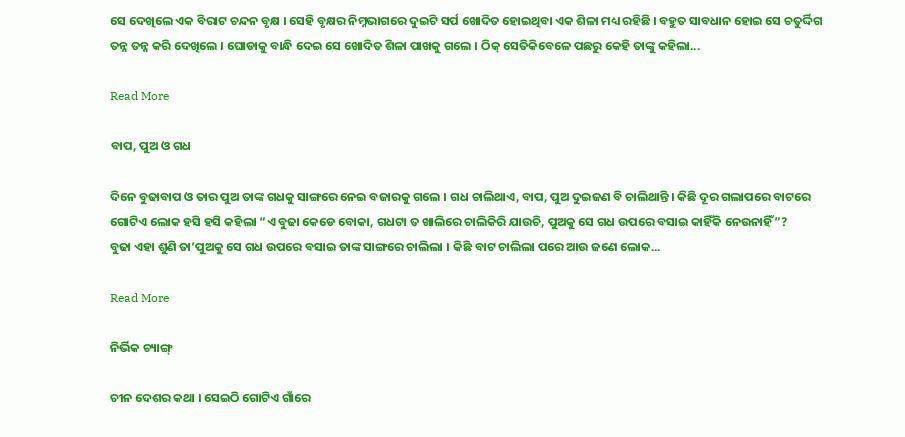ସେ ଦେଖିଲେ ଏକ ବିରାଟ ଚନ୍ଦନ ବୃକ୍ଷ । ସେହି ବୃକ୍ଷର ନିମ୍ନଭାଗରେ ଦୁଇଟି ସର୍ପ ଖୋଦିତ ହୋଇଥିବା ଏକ ଶିଳା ମଧ୍ୟ ରହିଛି । ବହୁତ ସାବଧାନ ହୋଇ ସେ ଚତୁର୍ଦ୍ଦିଗ ତନ୍ନ ତନ୍ନ କରି ଦେଖିଲେ । ଘୋଡାକୁ ବାନ୍ଧି ଦେଇ ସେ ଖୋଦିତ ଶିଳା ପାଖକୁ ଗଲେ । ଠିକ୍ ସେତିକିବେଳେ ପଛରୁ କେହି ତାଙ୍କୁ କହିଲା...

Read More

ବାପ, ପୁଅ ଓ ଗଧ

ଦିନେ ବୁଢାବାପ ଓ ତାର ପୁଅ ତାଙ୍କ ଗଧକୁ ସାଙ୍ଗରେ ନେଇ ବଜାରକୁ ଗଲେ । ଗଧ ଚାଲିଥାଏ, ବାପ, ପୁଅ ଦୁଇଜଣ ବି ଚାଲିଥାନ୍ତି । କିଛି ଦୂର ଗଲାପରେ ବାଟରେ ଗୋଟିଏ ଲୋକ ହସି ହସି କହିଲା “ଏ ବୁଢା କେଡେ ବୋକା, ଗଧଟା ତ ଖାଲିରେ ଚାଲିକିରି ଯାଉଚି, ପୁଅକୁ ସେ ଗଧ ଉପରେ ବସାଇ କାହିଁକି ନେଉନାହିଁ”?                 ବୁଢା ଏହା ଶୁଣି ତା’ପୁଅକୁ ସେ ଗଧ ଉପରେ ବସାଇ ତାଙ୍କ ସାଙ୍ଗରେ ଚାଲିଲା । କିଛି ବାଟ ଚାଲିଲା ପରେ ଆଉ ଜଣେ ଲୋକ...

Read More

ନିର୍ଭିକ ଚ୍ୟାଙ୍ଗ୍

ଚୀନ ଦେଶର କଥା । ସେଇଠି ଗୋଟିଏ ଗାଁରେ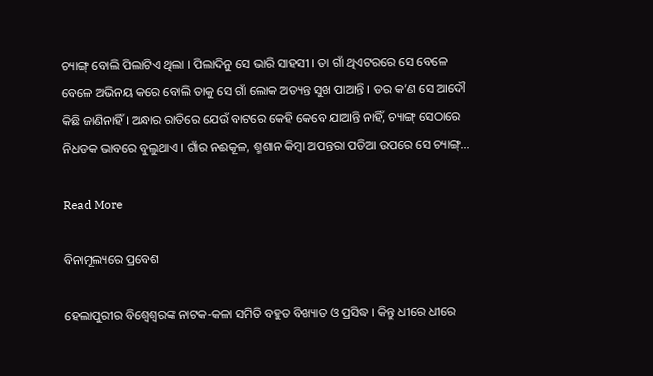ଚ୍ୟାଙ୍ଗ୍ ବୋଲି ପିଲାଟିଏ ଥିଲା । ପିଲାଦିନୁ ସେ ଭାରି ସାହସୀ । ତା ଗାଁ ଥିଏଟରରେ ସେ ବେଳେ ବେଳେ ଅଭିନୟ କରେ ବୋଲି ତାକୁ ସେ ଗାଁ ଲୋକ ଅତ୍ୟନ୍ତ ସୁଖ ପାଆନ୍ତି । ଡର କ’ଣ ସେ ଆଦୌ କିଛି ଜାଣିନାହିଁ । ଅନ୍ଧାର ରାତିରେ ଯେଉଁ ବାଟରେ କେହି କେବେ ଯାଆନ୍ତି ନାହିଁ, ଚ୍ୟାଙ୍ଗ୍ ସେଠାରେ ନିଧଡକ ଭାବରେ ବୁଲୁଥାଏ । ଗାଁର ନଈକୂଳ, ଶ୍ମଶାନ କିମ୍ବା ଅପନ୍ତରା ପଡିଆ ଉପରେ ସେ ଚ୍ୟାଙ୍ଗ୍...

Read More

ବିନାମୂଲ୍ୟରେ ପ୍ରବେଶ

ହେଲାପୁରୀର ବିଶ୍ୱେଶ୍ୱରଙ୍କ ନାଟକ-କଳା ସମିତି ବହୁତ ବିଖ୍ୟାତ ଓ ପ୍ରସିଦ୍ଧ । କିନ୍ତୁ ଧୀରେ ଧୀରେ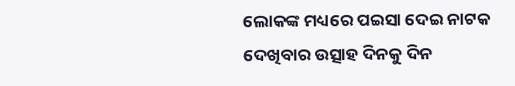ଲୋକଙ୍କ ମଧ୍ୟରେ ପଇସା ଦେଇ ନାଟକ ଦେଖିବାର ଉତ୍ସାହ ଦିନକୁ ଦିନ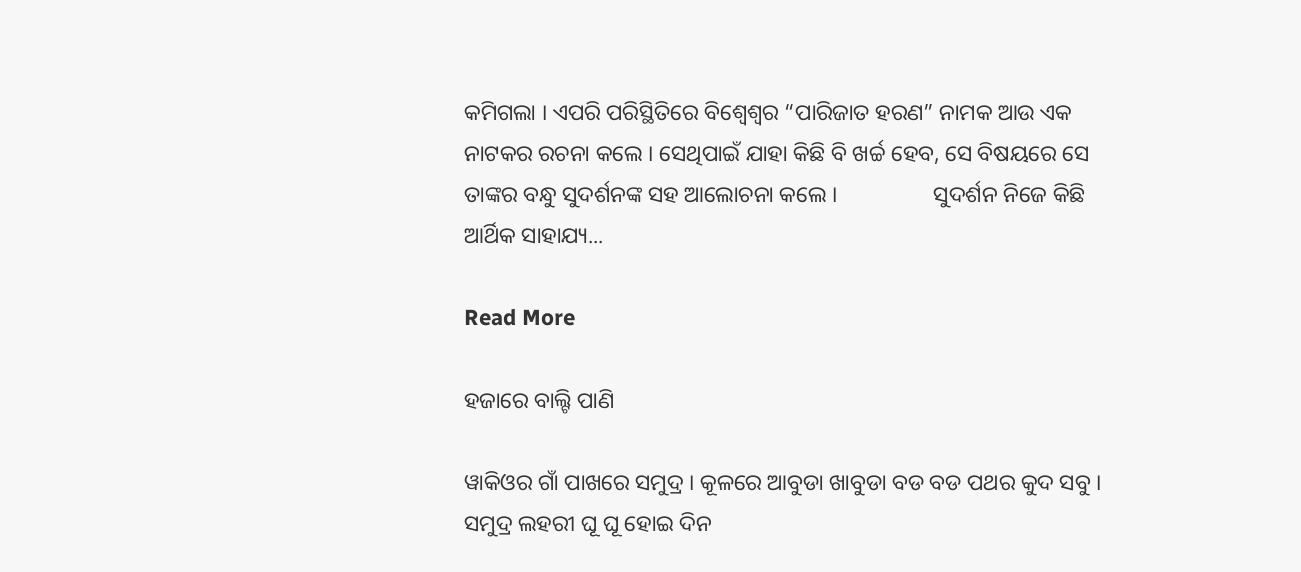କମିଗଲା । ଏପରି ପରିସ୍ଥିତିରେ ବିଶ୍ୱେଶ୍ୱର “ପାରିଜାତ ହରଣ” ନାମକ ଆଉ ଏକ ନାଟକର ରଚନା କଲେ । ସେଥିପାଇଁ ଯାହା କିଛି ବି ଖର୍ଚ୍ଚ ହେବ, ସେ ବିଷୟରେ ସେ ତାଙ୍କର ବନ୍ଧୁ ସୁଦର୍ଶନଙ୍କ ସହ ଆଲୋଚନା କଲେ ।                 ସୁଦର୍ଶନ ନିଜେ କିଛି ଆର୍ଥିକ ସାହାଯ୍ୟ...

Read More

ହଜାରେ ବାଲ୍ଟି ପାଣି

ୱାକିଓର ଗାଁ ପାଖରେ ସମୁଦ୍ର । କୂଳରେ ଆବୁଡା ଖାବୁଡା ବଡ ବଡ ପଥର କୁଦ ସବୁ । ସମୁଦ୍ର ଲହରୀ ଘୂ ଘୂ ହୋଇ ଦିନ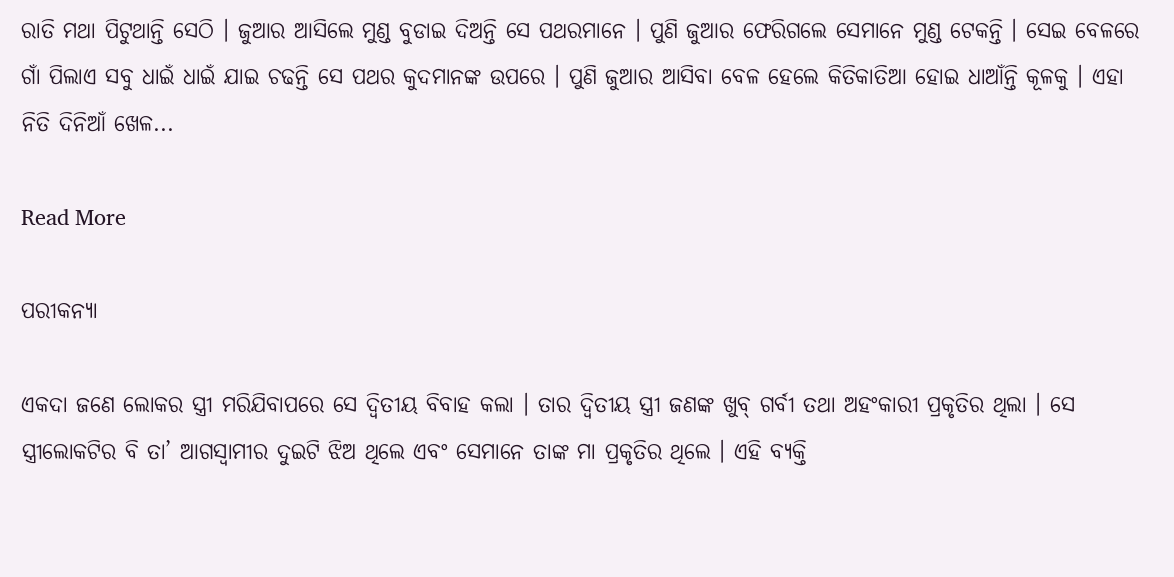ରାତି ମଥା ପିଟୁଥାନ୍ତି ସେଠି । ଜୁଆର ଆସିଲେ ମୁଣ୍ଡ ବୁଡାଇ ଦିଅନ୍ତି ସେ ପଥରମାନେ । ପୁଣି ଜୁଆର ଫେରିଗଲେ ସେମାନେ ମୁଣ୍ଡ ଟେକନ୍ତି । ସେଇ ବେଳରେ ଗାଁ ପିଲାଏ ସବୁ ଧାଇଁ ଧାଇଁ ଯାଇ ଚଢନ୍ତି ସେ ପଥର କୁଦମାନଙ୍କ ଉପରେ । ପୁଣି ଜୁଆର ଆସିବା ବେଳ ହେଲେ କିତିକାତିଆ ହୋଇ ଧାଆଁନ୍ତି କୂଳକୁ । ଏହା ନିତି ଦିନିଆଁ ଖେଳ...

Read More

ପରୀକନ୍ୟା

ଏକଦା ଜଣେ ଲୋକର ସ୍ତ୍ରୀ ମରିଯିବାପରେ ସେ ଦ୍ୱିତୀୟ ବିବାହ କଲା । ତାର ଦ୍ୱିତୀୟ ସ୍ତ୍ରୀ ଜଣଙ୍କ ଖୁବ୍ ଗର୍ବୀ ତଥା ଅହଂକାରୀ ପ୍ରକୃତିର ଥିଲା । ସେ ସ୍ତ୍ରୀଲୋକଟିର ବି ତା’ ଆଗସ୍ୱାମୀର ଦୁଇଟି ଝିଅ ଥିଲେ ଏବଂ ସେମାନେ ତାଙ୍କ ମା ପ୍ରକୃତିର ଥିଲେ । ଏହି ବ୍ୟକ୍ତି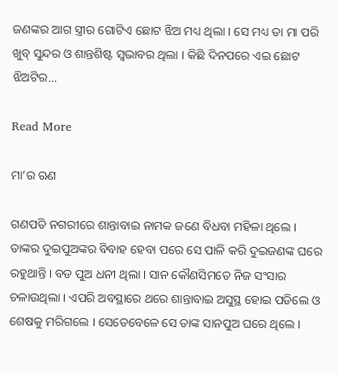ଜଣଙ୍କର ଆଗ ସ୍ତ୍ରୀର ଗୋଟିଏ ଛୋଟ ଝିଅ ମଧ୍ୟ ଥିଲା । ସେ ମଧ୍ୟ ତା ମା ପରି ଖୁବ୍ ସୁନ୍ଦର ଓ ଶାନ୍ତଶିଷ୍ଟ ସ୍ୱଭାବର ଥିଲା । କିଛି ଦିନପରେ ଏଇ ଛୋଟ ଝିଅଟିର...

Read More

ମା’ର ଋଣ

ଗଣପତି ନଗରୀରେ ଶାନ୍ତାବାଇ ନାମକ ଜଣେ ବିଧବା ମହିଳା ଥିଲେ । ତାଙ୍କର ଦୁଇପୁଅଙ୍କର ବିବାହ ହେବା ପରେ ସେ ପାଳି କରି ଦୁଇଜଣଙ୍କ ଘରେ ରହୁଥାନ୍ତି । ବଡ ପୁଅ ଧନୀ ଥିଲା । ସାନ କୌଣସିମତେ ନିଜ ସଂସାର ଚଳାଉଥିଲା । ଏପରି ଅବସ୍ଥାରେ ଥରେ ଶାନ୍ତାବାଇ ଅସୁସ୍ଥ ହୋଇ ପଡିଲେ ଓ ଶେଷକୁ ମରିଗଲେ । ସେତେବେଳେ ସେ ତାଙ୍କ ସାନପୁଅ ଘରେ ଥିଲେ ।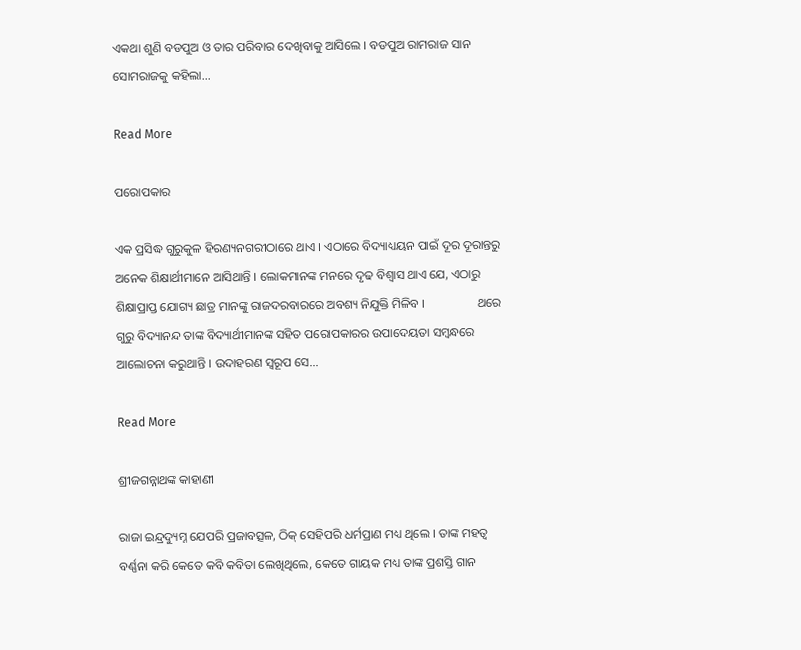ଏକଥା ଶୁଣି ବଡପୁଅ ଓ ତାର ପରିବାର ଦେଖିବାକୁ ଆସିଲେ । ବଡପୁଅ ରାମରାଜ ସାନ ସୋମରାଜକୁ କହିଲା...

Read More

ପରୋପକାର

ଏକ ପ୍ରସିଦ୍ଧ ଗୁରୁକୁଳ ହିରଣ୍ୟନଗରୀଠାରେ ଥାଏ । ଏଠାରେ ବିଦ୍ୟାଧ୍ୟୟନ ପାଇଁ ଦୂର ଦୂରାନ୍ତରୁ ଅନେକ ଶିକ୍ଷାର୍ଥୀମାନେ ଆସିଥାନ୍ତି । ଲୋକମାନଙ୍କ ମନରେ ଦୃଢ ବିଶ୍ୱାସ ଥାଏ ଯେ, ଏଠାରୁ ଶିକ୍ଷାପ୍ରାପ୍ତ ଯୋଗ୍ୟ ଛାତ୍ର ମାନଙ୍କୁ ରାଜଦରବାରରେ ଅବଶ୍ୟ ନିଯୁକ୍ତି ମିଳିବ ।                 ଥରେ ଗୁରୁ ବିଦ୍ୟାନନ୍ଦ ତାଙ୍କ ବିଦ୍ୟାର୍ଥୀମାନଙ୍କ ସହିତ ପରୋପକାରର ଉପାଦେୟତା ସମ୍ବନ୍ଧରେ ଆଲୋଚନା କରୁଥାନ୍ତି । ଉଦାହରଣ ସ୍ୱରୂପ ସେ...

Read More

ଶ୍ରୀଜଗନ୍ନାଥଙ୍କ କାହାଣୀ

ରାଜା ଇନ୍ଦ୍ରଦ୍ୟୁମ୍ନ ଯେପରି ପ୍ରଜାବତ୍ସଳ, ଠିକ୍ ସେହିପରି ଧର୍ମପ୍ରାଣ ମଧ୍ୟ ଥିଲେ । ତାଙ୍କ ମହତ୍ୱ ବର୍ଣ୍ଣନା କରି କେତେ କବି କବିତା ଲେଖିଥିଲେ, କେତେ ଗାୟକ ମଧ୍ୟ ତାଙ୍କ ପ୍ରଶସ୍ତି ଗାନ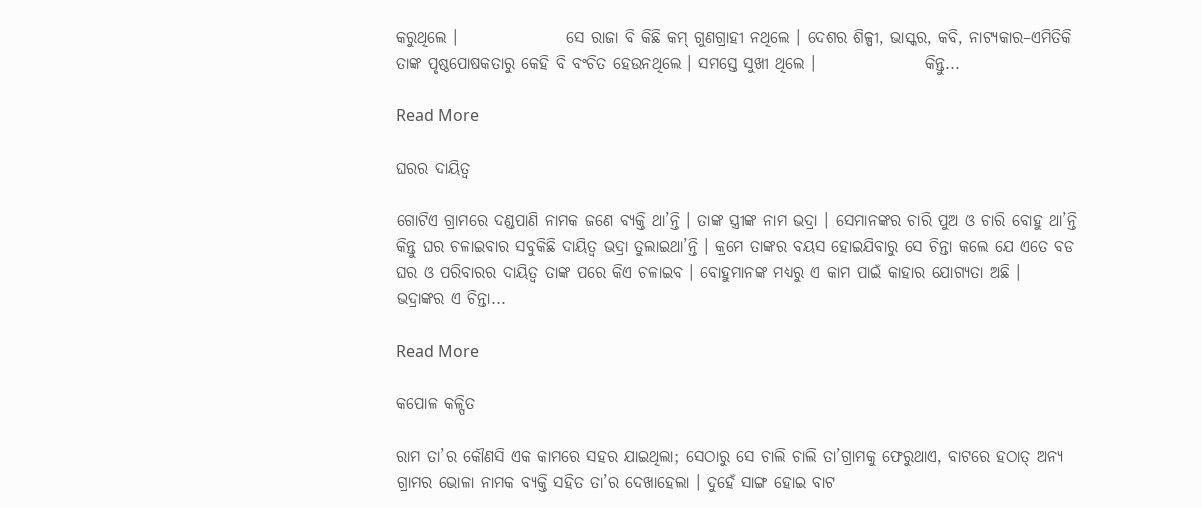କରୁଥିଲେ ।                 ସେ ରାଜା ବି କିଛି କମ୍ ଗୁଣଗ୍ରାହୀ ନଥିଲେ । ଦେଶର ଶିଳ୍ପୀ, ଭାସ୍କର, କବି, ନାଟ୍ୟକାର–ଏମିତିକି ତାଙ୍କ ପୃଷ୍ଠପୋଷକତାରୁ କେହି ବି ବଂଚିତ ହେଉନଥିଲେ । ସମସ୍ତେ ସୁଖୀ ଥିଲେ ।                 କିନ୍ତୁ...

Read More

ଘରର ଦାୟିତ୍ୱ

ଗୋଟିଏ ଗ୍ରାମରେ ଦଣ୍ଡପାଣି ନାମକ ଜଣେ ବ୍ୟକ୍ତି ଥା’ନ୍ତି । ତାଙ୍କ ସ୍ତ୍ରୀଙ୍କ ନାମ ଭଦ୍ରା । ସେମାନଙ୍କର ଚାରି ପୁଅ ଓ ଚାରି ବୋହୁ ଥା’ନ୍ତି କିନ୍ତୁ ଘର ଚଳାଇବାର ସବୁକିଛି ଦାୟିତ୍ୱ ଭଦ୍ରା ତୁଲାଇଥା’ନ୍ତି । କ୍ରମେ ତାଙ୍କର ବୟସ ହୋଇଯିବାରୁ ସେ ଚିନ୍ତା କଲେ ଯେ ଏତେ ବଡ ଘର ଓ ପରିବାରର ଦାୟିତ୍ୱ ତାଙ୍କ ପରେ କିଏ ଚଳାଇବ । ବୋହୁମାନଙ୍କ ମଧ୍ୟରୁ ଏ କାମ ପାଇଁ କାହାର ଯୋଗ୍ୟତା ଅଛି ।                 ଭଦ୍ରାଙ୍କର ଏ ଚିନ୍ତା...

Read More

କପୋଳ କଳ୍ପିତ

ରାମ ତା’ର କୌଣସି ଏକ କାମରେ ସହର ଯାଇଥିଲା; ସେଠାରୁ ସେ ଚାଲି ଚାଲି ତା’ଗ୍ରାମକୁ ଫେରୁଥାଏ, ବାଟରେ ହଠାତ୍ ଅନ୍ୟ ଗ୍ରାମର ଭୋଳା ନାମକ ବ୍ୟକ୍ତି ସହିତ ତା’ର ଦେଖାହେଲା । ଦୁହେଁ ସାଙ୍ଗ ହୋଇ ବାଟ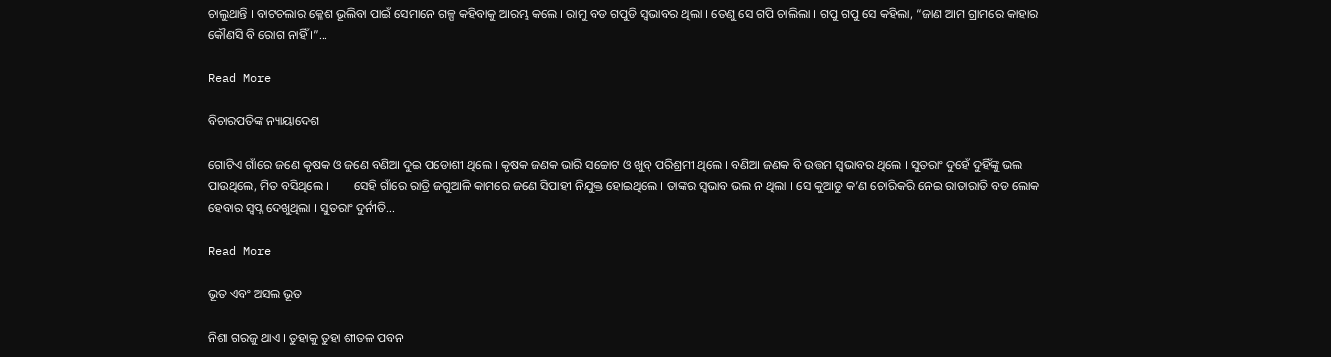ଚାଲୁଥାନ୍ତି । ବାଟଚଲାର କ୍ଳେଶ ଭୂଲିବା ପାଇଁ ସେମାନେ ଗଳ୍ପ କହିବାକୁ ଆରମ୍ଭ କଲେ । ରାମୁ ବଡ ଗପୁଡି ସ୍ୱଭାବର ଥିଲା । ତେଣୁ ସେ ଗପି ଚାଲିଲା । ଗପୁ ଗପୁ ସେ କହିଲା, “ଜାଣ ଆମ ଗ୍ରାମରେ କାହାର କୌଣସି ବି ରୋଗ ନାହିଁ ।”...

Read More

ବିଚାରପତିଙ୍କ ନ୍ୟାୟାଦେଶ

ଗୋଟିଏ ଗାଁରେ ଜଣେ କୃଷକ ଓ ଜଣେ ବଣିଆ ଦୁଇ ପଡୋଶୀ ଥିଲେ । କୃଷକ ଜଣକ ଭାରି ସଚ୍ଚୋଟ ଓ ଖୁବ୍ ପରିଶ୍ରମୀ ଥିଲେ । ବଣିଆ ଜଣକ ବି ଉତ୍ତମ ସ୍ୱଭାବର ଥିଲେ । ସୁତରାଂ ଦୁହେଁ ଦୁହିଁଙ୍କୁ ଭଲ ପାଉଥିଲେ, ମିତ ବସିଥିଲେ ।        ସେହି ଗାଁରେ ରାତ୍ରି ଜଗୁଆଳି କାମରେ ଜଣେ ସିପାହୀ ନିଯୁକ୍ତ ହୋଇଥିଲେ । ତାଙ୍କର ସ୍ୱଭାବ ଭଲ ନ ଥିଲା । ସେ କୁଆଡୁ କ’ଣ ଚୋରିକରି ନେଇ ରାତାରାତି ବଡ ଲୋକ ହେବାର ସ୍ୱପ୍ନ ଦେଖୁଥିଲା । ସୁତରାଂ ଦୁର୍ନୀତି...

Read More

ଭୂତ ଏବଂ ଅସଲ ଭୂତ

ନିଶା ଗରଜୁ ଥାଏ । ତୁହାକୁ ତୁହା ଶୀତଳ ପବନ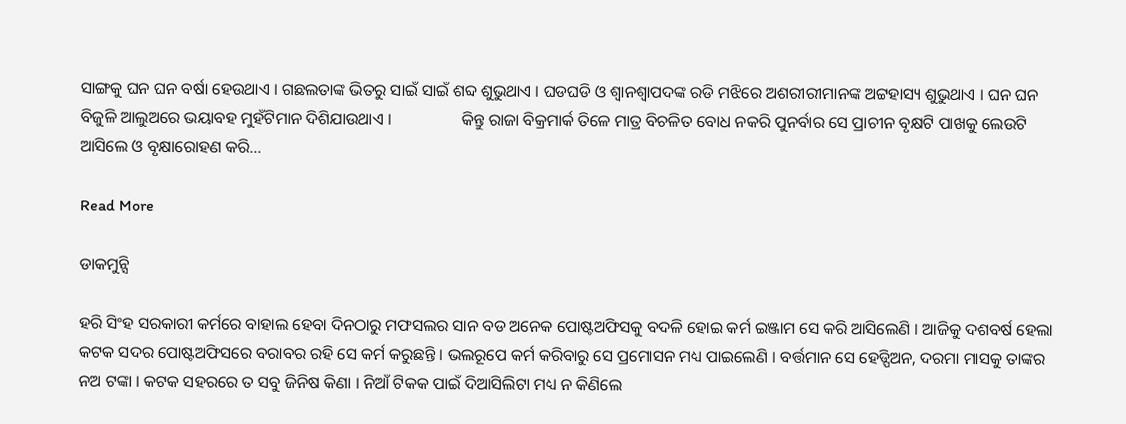ସାଙ୍ଗକୁ ଘନ ଘନ ବର୍ଷା ହେଉଥାଏ । ଗଛଲତାଙ୍କ ଭିତରୁ ସାଇଁ ସାଇଁ ଶବ୍ଦ ଶୁଭୁଥାଏ । ଘଡଘଡି ଓ ଶ୍ୱାନଶ୍ୱାପଦଙ୍କ ରଡି ମଝିରେ ଅଶରୀରୀମାନଙ୍କ ଅଟ୍ଟହାସ୍ୟ ଶୁଭୁଥାଏ । ଘନ ଘନ ବିଜୁଳି ଆଲୁଅରେ ଭୟାବହ ମୁହଁଟିମାନ ଦିଶିଯାଉଥାଏ ।                 କିନ୍ତୁ ରାଜା ବିକ୍ରମାର୍କ ତିଳେ ମାତ୍ର ବିଚଳିତ ବୋଧ ନକରି ପୁନର୍ବାର ସେ ପ୍ରାଚୀନ ବୃକ୍ଷଟି ପାଖକୁ ଲେଉଟି ଆସିଲେ ଓ ବୃକ୍ଷାରୋହଣ କରି...

Read More

ଡାକମୁନ୍ସି

ହରି ସିଂହ ସରକାରୀ କର୍ମରେ ବାହାଲ ହେବା ଦିନଠାରୁ ମଫସଲର ସାନ ବଡ ଅନେକ ପୋଷ୍ଟଅଫିସକୁ ବଦଳି ହୋଇ କର୍ମ ଇଞ୍ଜାମ ସେ କରି ଆସିଲେଣି । ଆଜିକୁ ଦଶବର୍ଷ ହେଲା କଟକ ସଦର ପୋଷ୍ଟଅଫିସରେ ବରାବର ରହି ସେ କର୍ମ କରୁଛନ୍ତି । ଭଲରୂପେ କର୍ମ କରିବାରୁ ସେ ପ୍ରମୋସନ ମଧ୍ୟ ପାଇଲେଣି । ବର୍ତ୍ତମାନ ସେ ହେଡ୍ପିଅନ, ଦରମା ମାସକୁ ତାଙ୍କର ନଅ ଟଙ୍କା । କଟକ ସହରରେ ତ ସବୁ ଜିନିଷ କିଣା । ନିଆଁ ଟିକକ ପାଇଁ ଦିଆସିଲିଟା ମଧ୍ୟ ନ କିଣିଲେ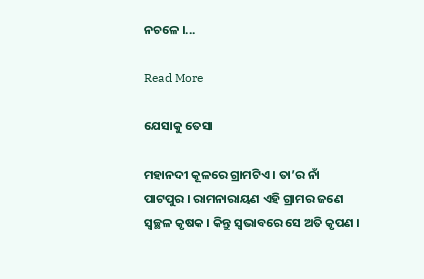ନଚଳେ ।...

Read More

ଯେସାକୁ ତେସା

ମହାନଦୀ କୂଳରେ ଗ୍ରାମଟିଏ । ତା’ର ନାଁ ପାଟପୁର । ରାମନାରାୟଣ ଏହି ଗ୍ରାମର ଜଣେ ସ୍ୱଚ୍ଛଳ କୃଷକ । କିନ୍ତୁ ସ୍ୱଭାବରେ ସେ ଅତି କୃପଣ ।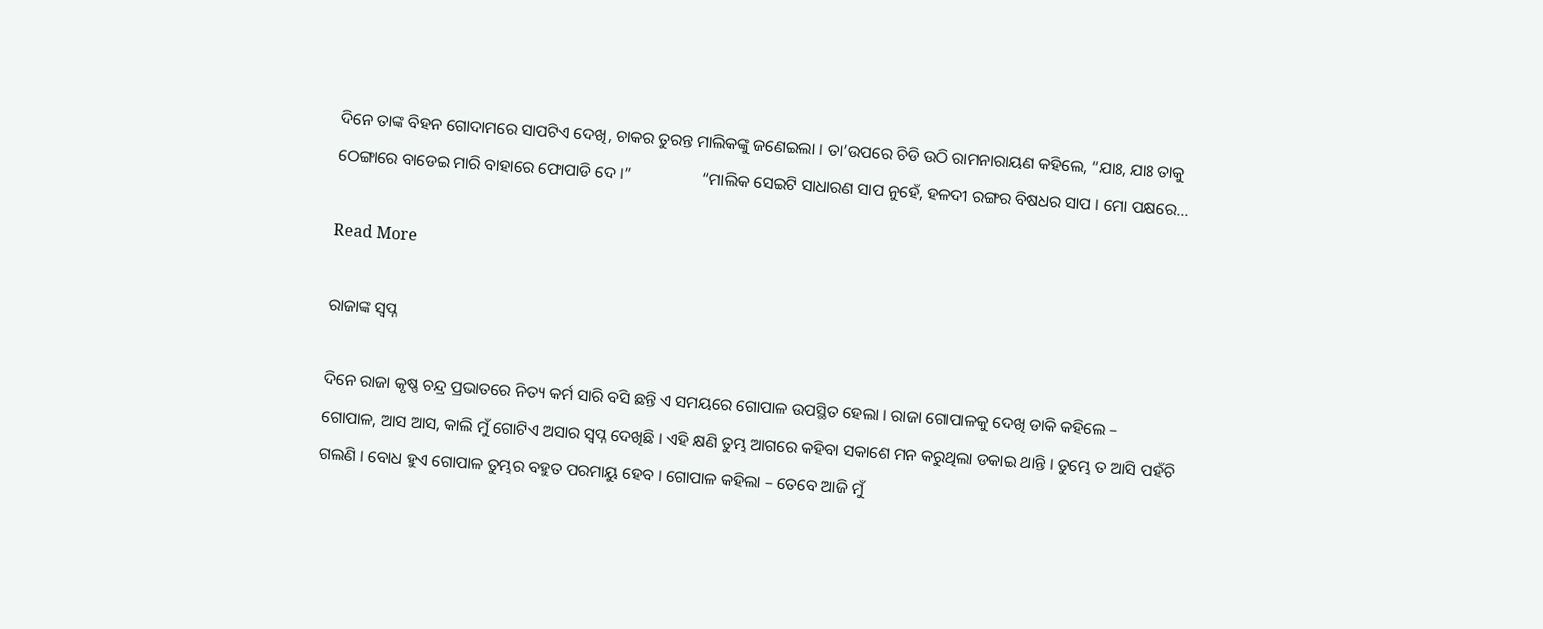ଦିନେ ତାଙ୍କ ବିହନ ଗୋଦାମରେ ସାପଟିଏ ଦେଖି, ଚାକର ତୁରନ୍ତ ମାଲିକଙ୍କୁ ଜଣେଇଲା । ତା’ଉପରେ ଚିଡି ଉଠି ରାମନାରାୟଣ କହିଲେ, “ଯାଃ, ଯାଃ ତାକୁ ଠେଙ୍ଗାରେ ବାଡେଇ ମାରି ବାହାରେ ଫୋପାଡି ଦେ ।”                 “ମାଲିକ ସେଇଟି ସାଧାରଣ ସାପ ନୁହେଁ, ହଳଦୀ ରଙ୍ଗର ବିଷଧର ସାପ । ମୋ ପକ୍ଷରେ...

Read More

ରାଜାଙ୍କ ସ୍ୱପ୍ନ

ଦିନେ ରାଜା କୃଷ୍ଣ ଚନ୍ଦ୍ର ପ୍ରଭାତରେ ନିତ୍ୟ କର୍ମ ସାରି ବସି ଛନ୍ତି ଏ ସମୟରେ ଗୋପାଳ ଉପସ୍ଥିତ ହେଲା । ରାଜା ଗୋପାଳକୁ ଦେଖି ଡାକି କହିଲେ –                  ଗୋପାଳ, ଆସ ଆସ, କାଲି ମୁଁ ଗୋଟିଏ ଅସାର ସ୍ୱପ୍ନ ଦେଖିଛି । ଏହି କ୍ଷଣି ତୁମ୍ଭ ଆଗରେ କହିବା ସକାଶେ ମନ କରୁଥିଲା ଡକାଇ ଥାନ୍ତି । ତୁମ୍ଭେ ତ ଆସି ପହଁଚି ଗଲଣି । ବୋଧ ହୁଏ ଗୋପାଳ ତୁମ୍ଭର ବହୁତ ପରମାୟୁ ହେବ । ଗୋପାଳ କହିଲା – ତେବେ ଆଜି ମୁଁ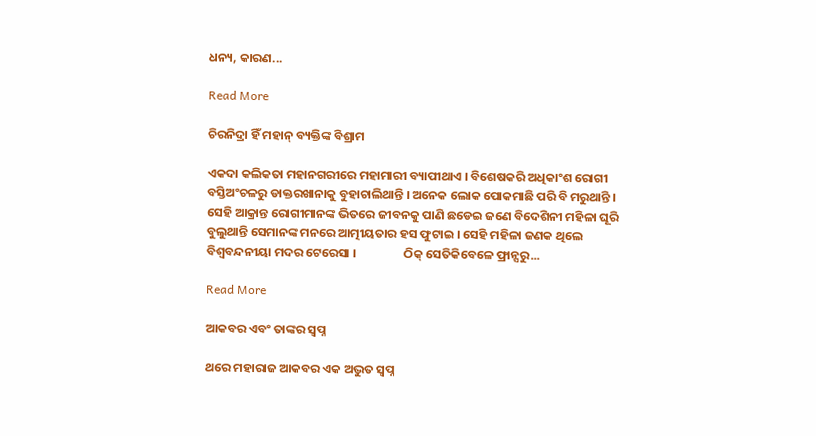ଧନ୍ୟ, କାରଣ...

Read More

ଚିରନିଦ୍ରା ହିଁ ମହାନ୍ ବ୍ୟକ୍ତିଙ୍କ ବିଶ୍ରାମ

ଏକଦା କଲିକତା ମହାନଗରୀରେ ମହାମାରୀ ବ୍ୟାପୀଥାଏ । ବିଶେଷକରି ଅଧିକାଂଶ ରୋଗୀ ବସ୍ତିଅଂଚଳରୁ ଡାକ୍ତରଖାନାକୁ ବୁହାଚାଲିଥାନ୍ତି । ଅନେକ ଲୋକ ପୋକମାଛି ପରି ବି ମରୁଥାନ୍ତି । ସେହି ଆକ୍ରାନ୍ତ ରୋଗୀମାନଙ୍କ ଭିତରେ ଜୀବନକୁ ପାଣି ଛଡେଇ ଜଣେ ବିଦେଶିନୀ ମହିଳା ଘୂରି ବୁଲୁଥାନ୍ତି ସେମାନଙ୍କ ମନରେ ଆତ୍ମୀୟତାର ହସ ଫୁଟାଇ । ସେହି ମହିଳା ଜଣକ ଥିଲେ ବିଶ୍ୱବନ୍ଦନୀୟା ମଦର ଟେରେସା ।                 ଠିକ୍ ସେତିକିବେଳେ ଫ୍ରାନ୍ସରୁ...

Read More

ଆକବର ଏବଂ ତାଙ୍କର ସ୍ୱପ୍ନ

ଥରେ ମହାରାଜ ଆକବର ଏକ ଅଦ୍ଭୁତ ସ୍ୱପ୍ନ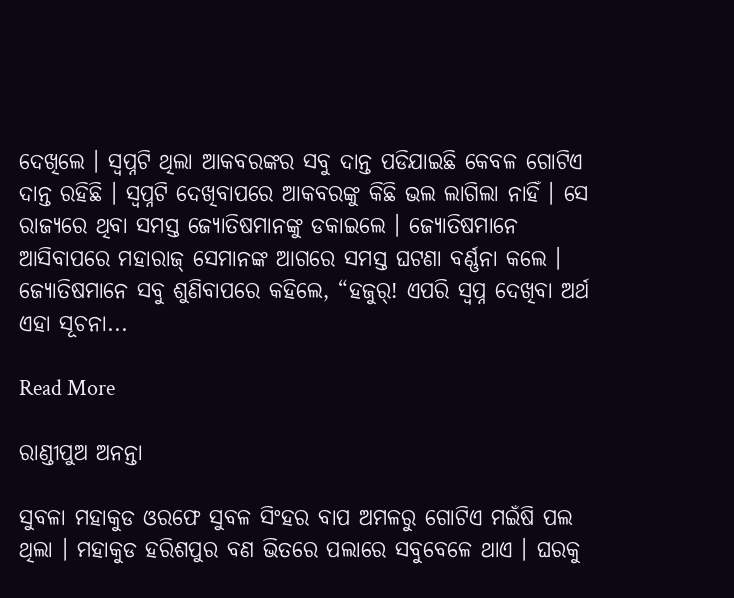ଦେଖିଲେ । ସ୍ୱପ୍ନଟି ଥିଲା ଆକବରଙ୍କର ସବୁ ଦାନ୍ତ ପଡିଯାଇଛି କେବଳ ଗୋଟିଏ ଦାନ୍ତ ରହିଛି । ସ୍ୱପ୍ନଟି ଦେଖିବାପରେ ଆକବରଙ୍କୁ କିଛି ଭଲ ଲାଗିଲା ନାହିଁ । ସେ ରାଜ୍ୟରେ ଥିବା ସମସ୍ତ ଜ୍ୟୋତିଷମାନଙ୍କୁ ଡକାଇଲେ । ଜ୍ୟୋତିଷମାନେ ଆସିବାପରେ ମହାରାଜ୍ ସେମାନଙ୍କ ଆଗରେ ସମସ୍ତ ଘଟଣା ବର୍ଣ୍ଣନା କଲେ । ଜ୍ୟୋତିଷମାନେ ସବୁ ଶୁଣିବାପରେ କହିଲେ, “ହଜୁର୍! ଏପରି ସ୍ୱପ୍ନ ଦେଖିବା ଅର୍ଥ ଏହା ସୂଚନା...

Read More

ରାଣ୍ଡୀପୁଅ ଅନନ୍ତା

ସୁବଳା ମହାକୁଡ ଓରଫେ ସୁବଳ ସିଂହର ବାପ ଅମଳରୁ ଗୋଟିଏ ମଇଁଷି ପଲ ଥିଲା । ମହାକୁଡ ହରିଶପୁର ବଣ ଭିତରେ ପଲାରେ ସବୁବେଳେ ଥାଏ । ଘରକୁ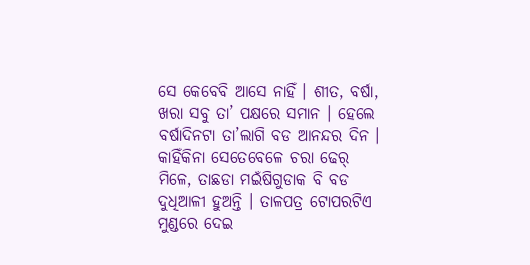ସେ କେବେବି ଆସେ ନାହିଁ । ଶୀତ, ବର୍ଷା, ଖରା ସବୁ ତା’ ପକ୍ଷରେ ସମାନ । ହେଲେ ବର୍ଷାଦିନଟା ତା’ଲାଗି ବଡ ଆନନ୍ଦର ଦିନ । କାହିଁକିନା ସେତେବେଳେ ଚରା ଢେର୍ ମିଳେ, ତାଛଡା ମଇଁଷିଗୁଡାକ ବି ବଡ ଦୁଧିଆଳୀ ହୁଅନ୍ତି । ତାଳପତ୍ର ଟୋପରଟିଏ ମୁଣ୍ଡରେ ଦେଇ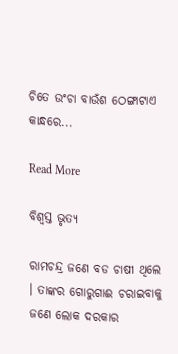ଚିତେ ଉଂଚା ବାଉଁଶ ଠେଙ୍ଗାଟାଏ କାନ୍ଧରେ...

Read More

ବିଶ୍ୱସ୍ତ ଭୃତ୍ୟ

ରାମଚନ୍ଦ୍ର ଜଣେ ବଡ ଚାଷୀ ଥିଲେ । ତାଙ୍କର ଗୋରୁଗାଈ ଚରାଇବାକୁ ଜଣେ ଲୋକ ଦରକାର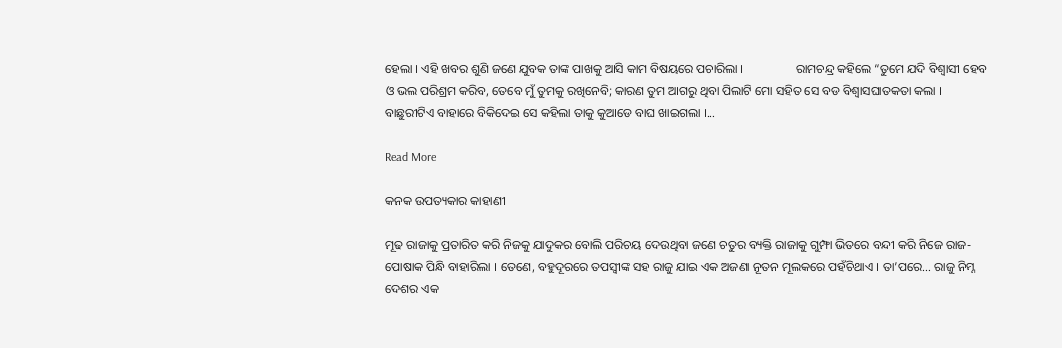ହେଲା । ଏହି ଖବର ଶୁଣି ଜଣେ ଯୁବକ ତାଙ୍କ ପାଖକୁ ଆସି କାମ ବିଷୟରେ ପଚାରିଲା ।                 ରାମଚନ୍ଦ୍ର କହିଲେ “ତୁମେ ଯଦି ବିଶ୍ୱାସୀ ହେବ ଓ ଭଲ ପରିଶ୍ରମ କରିବ, ତେବେ ମୁଁ ତୁମକୁ ରଖିନେବି; କାରଣ ତୁମ ଆଗରୁ ଥିବା ପିଲାଟି ମୋ ସହିତ ସେ ବଡ ବିଶ୍ୱାସଘାତକତା କଲା । ବାଛୁରୀଟିଏ ବାହାରେ ବିକିଦେଇ ସେ କହିଲା ତାକୁ କୁଆଡେ ବାଘ ଖାଇଗଲା ।...

Read More

କନକ ଉପତ୍ୟକାର କାହାଣୀ

ମୂଢ ରାଜାକୁ ପ୍ରତାରିତ କରି ନିଜକୁ ଯାଦୁକର ବୋଲି ପରିଚୟ ଦେଉଥିବା ଜଣେ ଚତୁର ବ୍ୟକ୍ତି ରାଜାକୁ ଗୁମ୍ଫା ଭିତରେ ବନ୍ଦୀ କରି ନିଜେ ରାଜ-ପୋଷାକ ପିନ୍ଧି ବାହାରିଲା । ତେଣେ, ବହୁଦୂରରେ ତପସ୍ୱୀଙ୍କ ସହ ରାଜୁ ଯାଇ ଏକ ଅଜଣା ନୂତନ ମୂଲକରେ ପହଁଚିଥାଏ । ତା’ପରେ… ରାଜୁ ନିମ୍ନ ଦେଶର ଏକ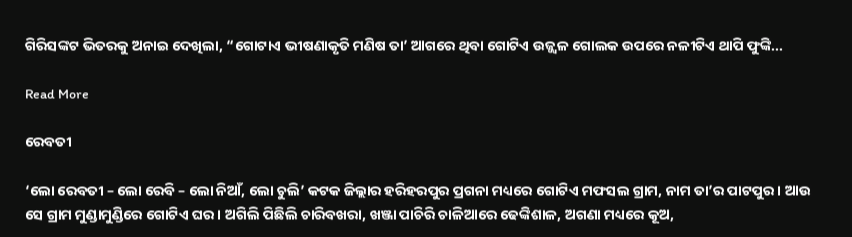ଗିରିସଙ୍କଟ ଭିତରକୁ ଅନାଇ ଦେଖିଲା, “ଗୋଟାଏ ଭୀଷଣାକୃତି ମଣିଷ ତା’ ଆଗରେ ଥିବା ଗୋଟିଏ ଉଜ୍ଜ୍ୱଳ ଗୋଲକ ଉପରେ ନଳୀଟିଏ ଥାପି ଫୁଙ୍କି...

Read More

ରେବତୀ

‘ଲୋ ରେବତୀ – ଲୋ ରେବି – ଲୋ ନିଆଁ, ଲୋ ଚୁଲି’ କଟକ ଜିଲ୍ଲାର ହରିହରପୁର ପ୍ରଗନା ମଧ୍ୟରେ ଗୋଟିଏ ମଫସଲ ଗ୍ରାମ, ନାମ ତା’ର ପାଟପୁର । ଆଉ ସେ ଗ୍ରାମ ମୁଣ୍ଡାମୁଣ୍ଡିରେ ଗୋଟିଏ ଘର । ଅଗିଲି ପିଛିଲି ଚାରିବଖରା, ଖଞ୍ଜା ପାଚିରି ଚାଳିଆରେ ଢେଙ୍କିଶାଳ, ଅଗଣା ମଧ୍ୟରେ କୂଅ,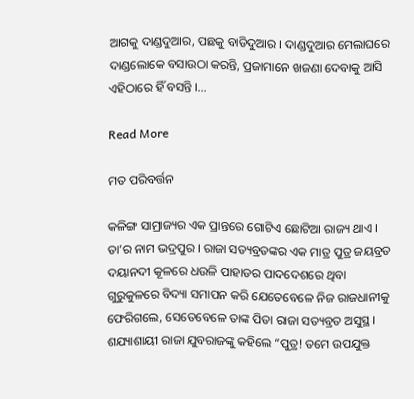ଆଗକୁ ଦାଣ୍ଡଦୁଆର, ପଛକୁ ବାଡିଦୁଆର । ଦାଣ୍ଡଦୁଆର ମେଲାଘରେ ଦାଣ୍ଡଲୋକେ ବସାଉଠା କରନ୍ତି, ପ୍ରଜାମାନେ ଖଜଣା ଦେବାକୁ ଆସି ଏହିଠାରେ ହିଁ ବସନ୍ତି ।...

Read More

ମତ ପରିବର୍ତ୍ତନ

କଳିଙ୍ଗ ସାମ୍ରାଜ୍ୟର ଏକ ପ୍ରାନ୍ତରେ ଗୋଟିଏ ଛୋଟିଆ ରାଜ୍ୟ ଥାଏ । ତା’ର ନାମ ଭଦ୍ରପୁର । ରାଜା ସତ୍ୟବ୍ରତଙ୍କର ଏକ ମାତ୍ର ପୁତ୍ର ଜୟବ୍ରତ ଦୟାନଦୀ କୂଳରେ ଧଉଳି ପାହାଡର ପାଦଦେଶରେ ଥିବା ଗୁରୁକୁଳରେ ବିଦ୍ୟା ସମାପନ କରି ଯେତେବେଳେ ନିଜ ରାଜଧାନୀକୁ ଫେରିଗଲେ, ସେତେବେଳେ ତାଙ୍କ ପିତା ରାଜା ସତ୍ୟବ୍ରତ ଅସୁସ୍ଥ ।                 ଶଯ୍ୟାଶାୟୀ ରାଜା ଯୁବରାଜଙ୍କୁ କହିଲେ “ପୁତ୍ର! ତମେ ଉପଯୁକ୍ତ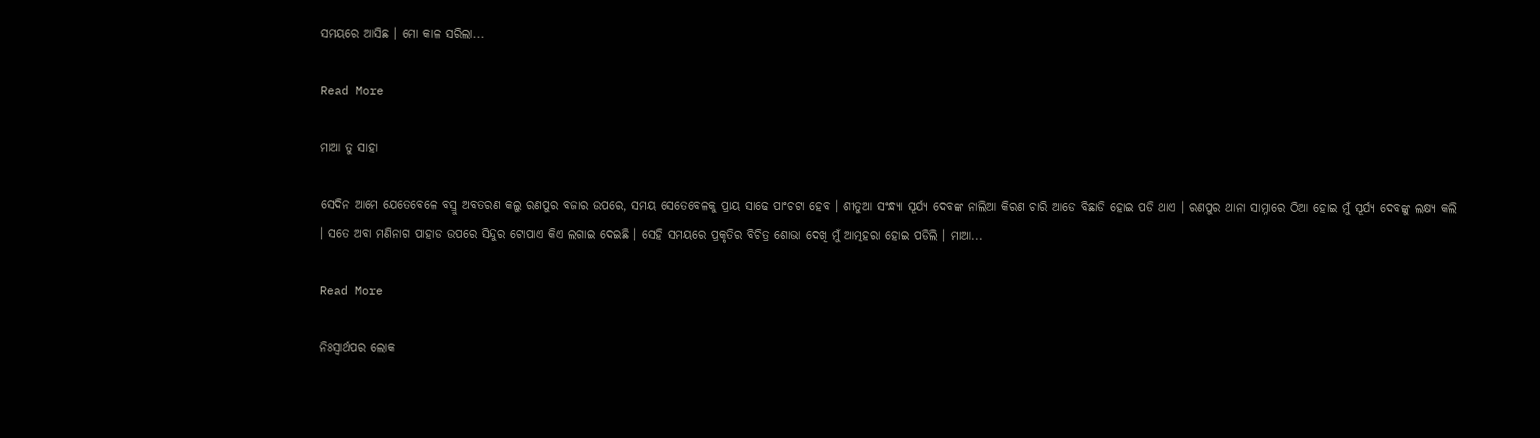ସମୟରେ ଆସିଛ । ମୋ କାଳ ସରିଲା...

Read More

ମାଆ ତୁ ସାହା

ସେଦିନ ଆମେ ଯେତେବେଳେ ବସ୍ରୁ ଅବତରଣ କଲୁ ରଣପୁର ବଜାର ଉପରେ, ସମୟ ସେତେବେଳକୁ ପ୍ରାୟ ସାଢେ ପାଂଚଟା ହେବ । ଶୀତୁଆ ସଂନ୍ଧ୍ୟା ସୂର୍ଯ୍ୟ ଦେବଙ୍କ ନାଲିଆ କିରଣ ଚାରି ଆଡେ ବିଛାଡି ହୋଇ ପଡି ଥାଏ । ରଣପୁର ଥାନା ସାମ୍ନାରେ ଠିଆ ହୋଇ ମୁଁ ସୂର୍ଯ୍ୟ ଦେବଙ୍କୁ ଲକ୍ଷ୍ୟ କଲି । ସତେ ଅବା ମଣିନାଗ ପାହାଡ ଉପରେ ସିନ୍ଦୁର ଟୋପାଏ କିଏ ଲଗାଇ ଦେଇଛି । ସେହି ସମୟରେ ପ୍ରକୃତିର ବିଚିତ୍ର ଶୋଭା ଦେଖି ମୁଁ ଆତ୍ମହରା ହୋଇ ପଡିଲି । ମାଆ...

Read More

ନିଃସ୍ୱାର୍ଥପର ଲୋକ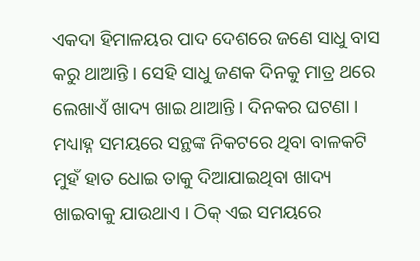ଏକଦା ହିମାଳୟର ପାଦ ଦେଶରେ ଜଣେ ସାଧୁ ବାସ କରୁ ଥାଆନ୍ତି । ସେହି ସାଧୁ ଜଣକ ଦିନକୁ ମାତ୍ର ଥରେ ଲେଖାଏଁ ଖାଦ୍ୟ ଖାଇ ଥାଆନ୍ତି । ଦିନକର ଘଟଣା । ମଧ୍ୟାହ୍ନ ସମୟରେ ସନ୍ଥଙ୍କ ନିକଟରେ ଥିବା ବାଳକଟି ମୁହଁ ହାତ ଧୋଇ ତାକୁ ଦିଆଯାଇଥିବା ଖାଦ୍ୟ ଖାଇବାକୁ ଯାଉଥାଏ । ଠିକ୍ ଏଇ ସମୟରେ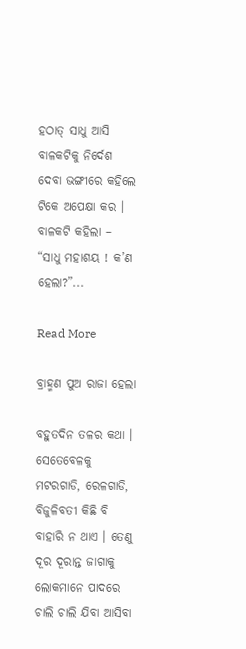ହଠାତ୍ ସାଧୁ ଆସି ବାଳକଟିକୁ ନିର୍ଦେଶ ଦେବା ଭଙ୍ଗୀରେ କହିଲେ ଟିକେ ଅପେକ୍ଷା କର ।          ବାଳକଟି କହିଲା – “ସାଧୁ ମହାଶୟ ! କ’ଣ ହେଲା?”...

Read More

ବ୍ରାହ୍ମଣ ପୁଅ ରାଜା ହେଲା

ବହୁତଦିନ ତଳର କଥା । ସେତେବେଳକୁ ମଟରଗାଡି, ରେଳଗାଡି, ବିଜୁଳିବତୀ କିଛି ବି ବାହାରି ନ ଥାଏ । ତେଣୁ ଦୂର ଦୂରାନ୍ତ ଜାଗାକୁ ଲୋକମାନେ ପାଦରେ ଚାଲି ଚାଲି ଯିବା ଆସିବା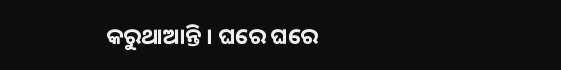କରୁଥାଆନ୍ତି । ଘରେ ଘରେ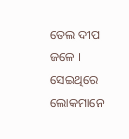ତେଲ ଦୀପ ଜଳେ । ସେଇଥିରେ ଲୋକମାନେ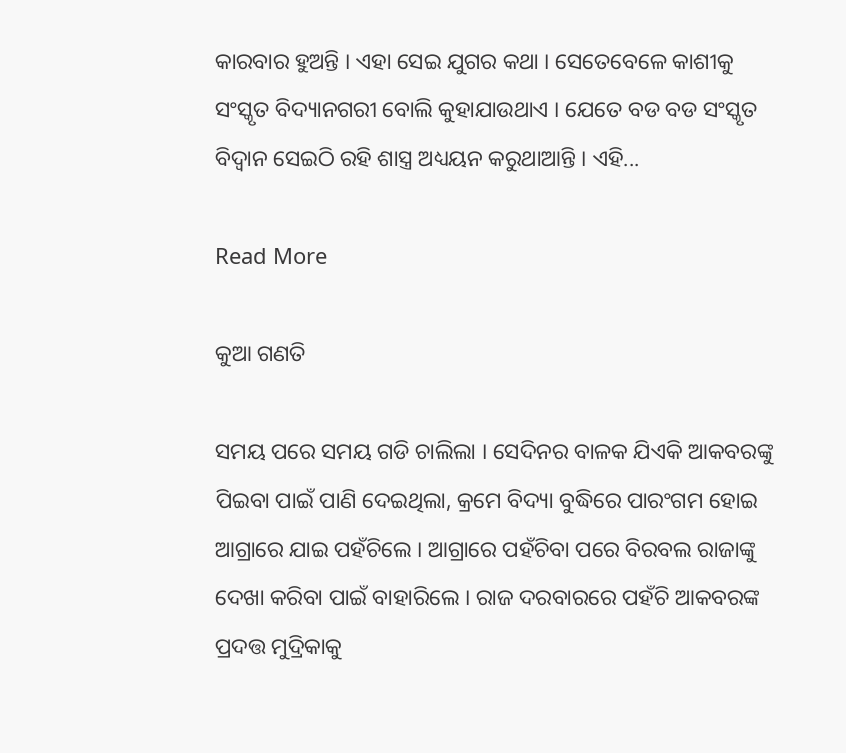କାରବାର ହୁଅନ୍ତି । ଏହା ସେଇ ଯୁଗର କଥା । ସେତେବେଳେ କାଶୀକୁ ସଂସ୍କୃତ ବିଦ୍ୟାନଗରୀ ବୋଲି କୁହାଯାଉଥାଏ । ଯେତେ ବଡ ବଡ ସଂସ୍କୃତ ବିଦ୍ୱାନ ସେଇଠି ରହି ଶାସ୍ତ୍ର ଅଧ୍ୟୟନ କରୁଥାଆନ୍ତି । ଏହି...

Read More

କୁଆ ଗଣତି

ସମୟ ପରେ ସମୟ ଗଡି ଚାଲିଲା । ସେଦିନର ବାଳକ ଯିଏକି ଆକବରଙ୍କୁ ପିଇବା ପାଇଁ ପାଣି ଦେଇଥିଲା, କ୍ରମେ ବିଦ୍ୟା ବୁଦ୍ଧିରେ ପାରଂଗମ ହୋଇ ଆଗ୍ରାରେ ଯାଇ ପହଁଚିଲେ । ଆଗ୍ରାରେ ପହଁଚିବା ପରେ ବିରବଲ ରାଜାଙ୍କୁ ଦେଖା କରିବା ପାଇଁ ବାହାରିଲେ । ରାଜ ଦରବାରରେ ପହଁଚି ଆକବରଙ୍କ ପ୍ରଦତ୍ତ ମୁଦ୍ରିକାକୁ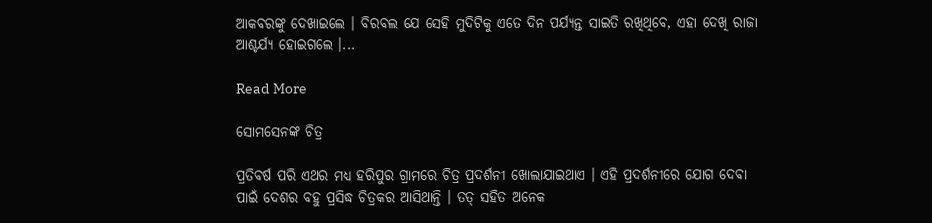ଆକବରଙ୍କୁ ଦେଖାଇଲେ । ବିରବଲ ଯେ ସେହି ମୁଦିଟିକୁ ଏତେ ଦିନ ପର୍ଯ୍ୟନ୍ତ ସାଇତି ରଖିଥିବେ, ଏହା ଦେଖି ରାଜା ଆଶ୍ଚର୍ଯ୍ୟ ହୋଇଗଲେ ।...

Read More

ସୋମସେନଙ୍କ ଚିତ୍ର

ପ୍ରତିବର୍ଷ ପରି ଏଥର ମଧ୍ୟ ହରିପୁର ଗ୍ରାମରେ ଚିତ୍ର ପ୍ରଦର୍ଶନୀ ଖୋଲାଯାଇଥାଏ । ଏହି ପ୍ରଦର୍ଶନୀରେ ଯୋଗ ଦେବା ପାଇଁ ଦେଶର ବହୁ ପ୍ରସିଦ୍ଧ ଚିତ୍ରକର ଆସିଥାନ୍ତି । ତତ୍ ସହିତ ଅନେକ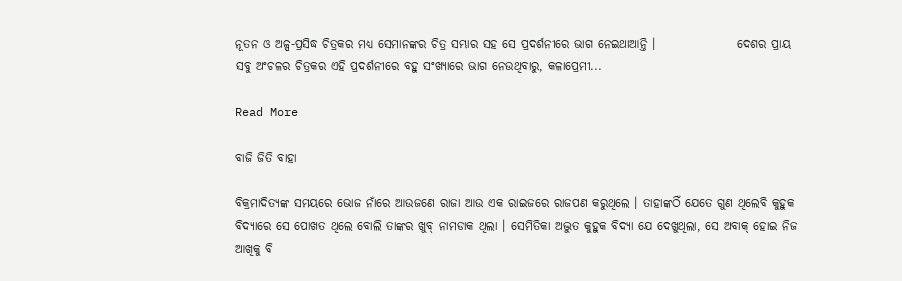ନୂତନ ଓ ଅଳ୍ପ-ପ୍ରସିଦ୍ଧ ଚିତ୍ରକର ମଧ୍ୟ ସେମାନଙ୍କର ଚିତ୍ର ସମ୍ଭାର ସହ ସେ ପ୍ରଦର୍ଶନୀରେ ଭାଗ ନେଇଥାଆନ୍ତି ।                 ଦେଶର ପ୍ରାୟ ସବୁ ଅଂଚଳର ଚିତ୍ରକର ଏହି ପ୍ରଦର୍ଶନୀରେ ବହୁ ସଂଖ୍ୟାରେ ଭାଗ ନେଉଥିବାରୁ, କଳାପ୍ରେମୀ...

Read More

ବାଜି ଜିତି ବାହା

ବିକ୍ରମାଦିତ୍ୟଙ୍କ ସମୟରେ ଭୋଜ ନାଁରେ ଆଉଜଣେ ରାଜା ଆଉ ଏକ ରାଇଜରେ ରାଜପଣ କରୁଥିଲେ । ତାହାଙ୍କଠିଁ ଯେତେ ଗୁଣ ଥିଲେବି କୁହୁକ ବିଦ୍ୟାରେ ସେ ପୋଖତ ଥିଲେ ବୋଲି ତାଙ୍କର ଖୁବ୍ ନାମଡାକ ଥିଲା । ସେମିତିକା ଅଦ୍ଭୁତ କୁହୁକ ବିଦ୍ୟା ଯେ ଦେଖୁଥିଲା, ସେ ଅବାକ୍ ହୋଇ ନିଜ ଆଖିକୁ ବି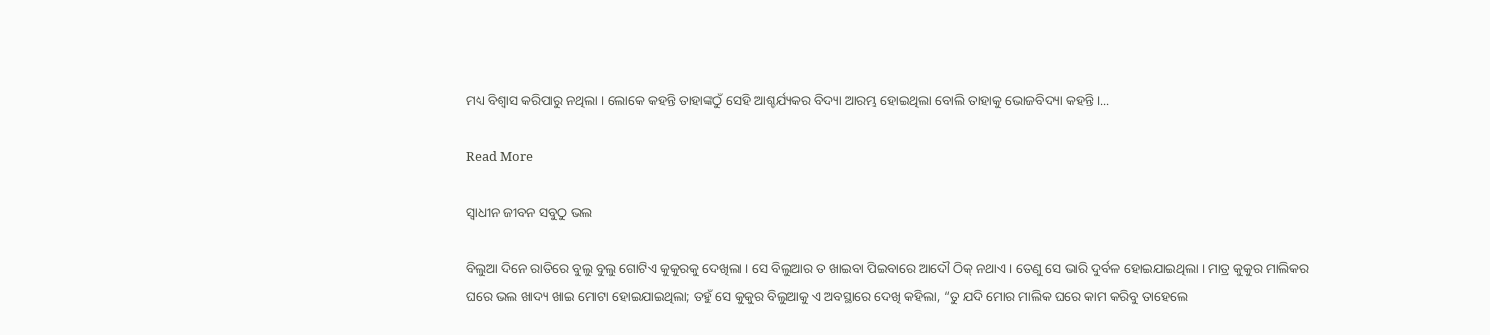ମଧ୍ୟ ବିଶ୍ୱାସ କରିପାରୁ ନଥିଲା । ଲୋକେ କହନ୍ତି ତାହାଙ୍କଠୁଁ ସେହି ଆଶ୍ଚର୍ଯ୍ୟକର ବିଦ୍ୟା ଆରମ୍ଭ ହୋଇଥିଲା ବୋଲି ତାହାକୁ ଭୋଜବିଦ୍ୟା କହନ୍ତି ।...

Read More

ସ୍ୱାଧୀନ ଜୀବନ ସବୁଠୁ ଭଲ

ବିଲୁଆ ଦିନେ ରାତିରେ ବୁଲୁ ବୁଲୁ ଗୋଟିଏ କୁକୁରକୁ ଦେଖିଲା । ସେ ବିଲୁଆର ତ ଖାଇବା ପିଇବାରେ ଆଦୌ ଠିକ୍ ନଥାଏ । ତେଣୁ ସେ ଭାରି ଦୁର୍ବଳ ହୋଇଯାଇଥିଲା । ମାତ୍ର କୁକୁର ମାଲିକର ଘରେ ଭଲ ଖାଦ୍ୟ ଖାଇ ମୋଟା ହୋଇଯାଇଥିଲା; ତହୁଁ ସେ କୁକୁର ବିଲୁଆକୁ ଏ ଅବସ୍ଥାରେ ଦେଖି କହିଲା, “ତୁ ଯଦି ମୋର ମାଲିକ ଘରେ କାମ କରିବୁ ତାହେଲେ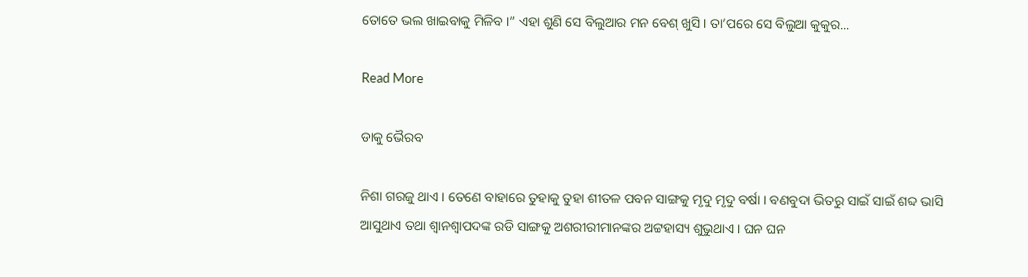ତୋତେ ଭଲ ଖାଇବାକୁ ମିଳିବ ।” ଏହା ଶୁଣି ସେ ବିଲୁଆର ମନ ବେଶ୍ ଖୁସି । ତା’ପରେ ସେ ବିଲୁଆ କୁକୁର...

Read More

ଡାକୁ ଭୈରବ

ନିଶା ଗରଜୁ ଥାଏ । ତେଣେ ବାହାରେ ତୁହାକୁ ତୁହା ଶୀତଳ ପବନ ସାଙ୍ଗକୁ ମୃଦୁ ମୃଦୁ ବର୍ଷା । ବଣବୁଦା ଭିତରୁ ସାଇଁ ସାଇଁ ଶବ୍ଦ ଭାସି ଆସୁଥାଏ ତଥା ଶ୍ୱାନଶ୍ୱାପଦଙ୍କ ରଡି ସାଙ୍ଗକୁ ଅଶରୀରୀମାନଙ୍କର ଅଟ୍ଟହାସ୍ୟ ଶୁଭୁଥାଏ । ଘନ ଘନ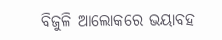ବିଜୁଳି ଆଲୋକରେ ଭୟାବହ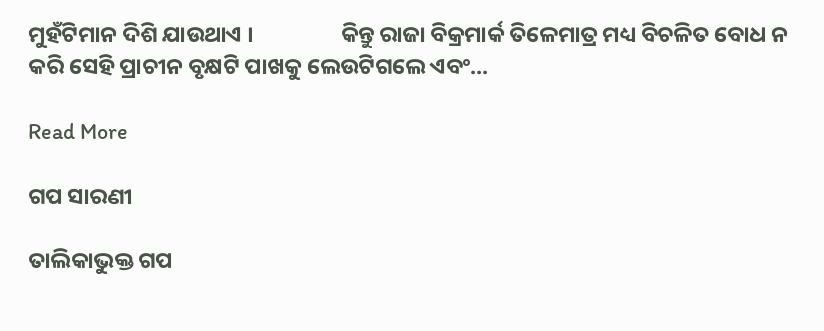ମୁହଁଟିମାନ ଦିଶି ଯାଉଥାଏ ।                 କିନ୍ତୁ ରାଜା ବିକ୍ରମାର୍କ ତିଳେମାତ୍ର ମଧ୍ୟ ବିଚଳିତ ବୋଧ ନ କରି ସେହି ପ୍ରାଚୀନ ବୃକ୍ଷଟି ପାଖକୁ ଲେଉଟିଗଲେ ଏବଂ...

Read More

ଗପ ସାରଣୀ

ତାଲିକାଭୁକ୍ତ ଗପ